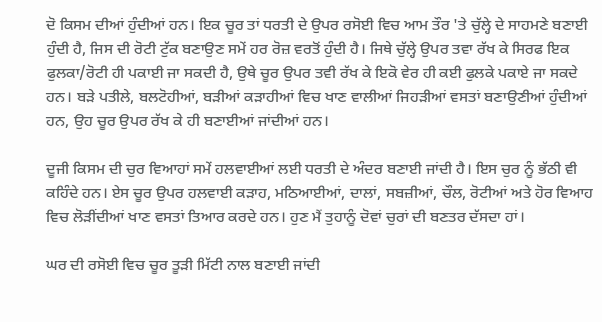ਦੋ ਕਿਸਮ ਦੀਆਂ ਹੁੰਦੀਆਂ ਹਨ। ਇਕ ਚੂਰ ਤਾਂ ਧਰਤੀ ਦੇ ਉਪਰ ਰਸੋਈ ਵਿਚ ਆਮ ਤੌਰ 'ਤੇ ਚੁੱਲ੍ਹੇ ਦੇ ਸਾਹਮਣੇ ਬਣਾਈ ਹੁੰਦੀ ਹੈ, ਜਿਸ ਦੀ ਰੋਟੀ ਟੁੱਕ ਬਣਾਉਣ ਸਮੇਂ ਹਰ ਰੋਜ਼ ਵਰਤੋਂ ਹੁੰਦੀ ਹੈ। ਜਿਥੇ ਚੁੱਲ੍ਹੇ ਉਪਰ ਤਵਾ ਰੱਖ ਕੇ ਸਿਰਫ ਇਕ ਫੁਲਕਾ/ਰੋਟੀ ਹੀ ਪਕਾਈ ਜਾ ਸਕਦੀ ਹੈ, ਉਥੇ ਚੂਰ ਉਪਰ ਤਵੀ ਰੱਖ ਕੇ ਇਕੋ ਵੇਰ ਹੀ ਕਈ ਫੁਲਕੇ ਪਕਾਏ ਜਾ ਸਕਦੇ ਹਨ। ਬੜੇ ਪਤੀਲੇ, ਬਲਟੋਹੀਆਂ, ਬੜੀਆਂ ਕੜਾਹੀਆਂ ਵਿਚ ਖਾਣ ਵਾਲੀਆਂ ਜਿਹੜੀਆਂ ਵਸਤਾਂ ਬਣਾਉਣੀਆਂ ਹੁੰਦੀਆਂ ਹਨ, ਉਹ ਚੂਰ ਉਪਰ ਰੱਖ ਕੇ ਹੀ ਬਣਾਈਆਂ ਜਾਂਦੀਆਂ ਹਨ।

ਦੂਜੀ ਕਿਸਮ ਦੀ ਚੁਰ ਵਿਆਹਾਂ ਸਮੇਂ ਹਲਵਾਈਆਂ ਲਈ ਧਰਤੀ ਦੇ ਅੰਦਰ ਬਣਾਈ ਜਾਂਦੀ ਹੈ। ਇਸ ਚੁਰ ਨੂੰ ਭੱਠੀ ਵੀ ਕਹਿੰਦੇ ਹਨ। ਏਸ ਚੂਰ ਉਪਰ ਹਲਵਾਈ ਕੜਾਹ, ਮਠਿਆਈਆਂ, ਦਾਲਾਂ, ਸਬਜ਼ੀਆਂ, ਚੌਲ, ਰੋਟੀਆਂ ਅਤੇ ਹੋਰ ਵਿਆਹ ਵਿਚ ਲੋੜੀਂਦੀਆਂ ਖਾਣ ਵਸਤਾਂ ਤਿਆਰ ਕਰਦੇ ਹਨ। ਹੁਣ ਮੈਂ ਤੁਹਾਨੂੰ ਦੋਵਾਂ ਚੁਰਾਂ ਦੀ ਬਣਤਰ ਦੱਸਦਾ ਹਾਂ।

ਘਰ ਦੀ ਰਸੋਈ ਵਿਚ ਚੂਰ ਤੂੜੀ ਮਿੱਟੀ ਨਾਲ ਬਣਾਈ ਜਾਂਦੀ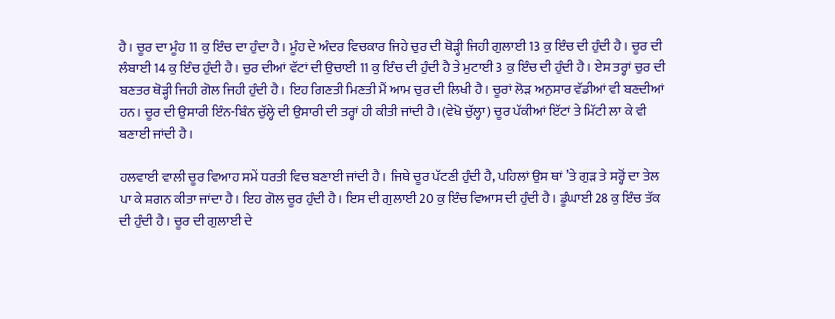ਹੈ। ਚੂਰ ਦਾ ਮੂੰਹ 11 ਕੁ ਇੰਚ ਦਾ ਹੁੰਦਾ ਹੈ। ਮੂੰਹ ਦੇ ਅੰਦਰ ਵਿਚਕਾਰ ਜਿਹੇ ਚੁਰ ਦੀ ਥੋੜ੍ਹੀ ਜਿਹੀ ਗੁਲਾਈ 13 ਕੁ ਇੰਚ ਦੀ ਹੁੰਦੀ ਹੈ। ਚੂਰ ਦੀ ਲੰਬਾਈ 14 ਕੁ ਇੰਚ ਹੁੰਦੀ ਹੈ। ਚੁਰ ਦੀਆਂ ਵੱਟਾਂ ਦੀ ਉਚਾਈ 11 ਕੁ ਇੰਚ ਦੀ ਹੁੰਦੀ ਹੈ ਤੇ ਮੁਟਾਈ 3 ਕੁ ਇੰਚ ਦੀ ਹੁੰਦੀ ਹੈ। ਏਸ ਤਰ੍ਹਾਂ ਚੁਰ ਦੀ ਬਣਤਰ ਥੋੜ੍ਹੀ ਜਿਹੀ ਗੋਲ ਜਿਹੀ ਹੁੰਦੀ ਹੈ। ਇਹ ਗਿਣਤੀ ਮਿਣਤੀ ਮੈਂ ਆਮ ਚੁਰ ਦੀ ਲਿਖੀ ਹੈ। ਚੂਰਾਂ ਲੋੜ ਅਨੁਸਾਰ ਵੱਡੀਆਂ ਵੀ ਬਣਦੀਆਂ ਹਨ। ਚੂਰ ਦੀ ਉਸਾਰੀ ਇੰਨ-ਬਿੰਨ ਚੁੱਲ੍ਹੇ ਦੀ ਉਸਾਰੀ ਦੀ ਤਰ੍ਹਾਂ ਹੀ ਕੀਤੀ ਜਾਂਦੀ ਹੈ।(ਵੇਖੋ ਚੁੱਲ੍ਹਾ) ਚੂਰ ਪੱਕੀਆਂ ਇੱਟਾਂ ਤੇ ਮਿੱਟੀ ਲਾ ਕੇ ਵੀ ਬਣਾਈ ਜਾਂਦੀ ਹੈ।

ਹਲਵਾਈ ਵਾਲੀ ਚੂਰ ਵਿਆਹ ਸਮੇਂ ਧਰਤੀ ਵਿਚ ਬਣਾਈ ਜਾਂਦੀ ਹੈ। ਜਿਥੇ ਚੂਰ ਪੱਟਣੀ ਹੁੰਦੀ ਹੈ, ਪਹਿਲਾਂ ਉਸ ਥਾਂ ’ਤੇ ਗੁੜ ਤੇ ਸਰ੍ਹੋਂ ਦਾ ਤੇਲ ਪਾ ਕੇ ਸ਼ਗਨ ਕੀਤਾ ਜਾਂਦਾ ਹੈ। ਇਹ ਗੋਲ ਚੂਰ ਹੁੰਦੀ ਹੈ। ਇਸ ਦੀ ਗੁਲਾਈ 20 ਕੁ ਇੰਚ ਵਿਆਸ ਦੀ ਹੁੰਦੀ ਹੈ। ਡੂੰਘਾਈ 28 ਕੁ ਇੰਚ ਤੱਕ ਦੀ ਹੁੰਦੀ ਹੈ। ਚੂਰ ਦੀ ਗੁਲਾਈ ਦੇ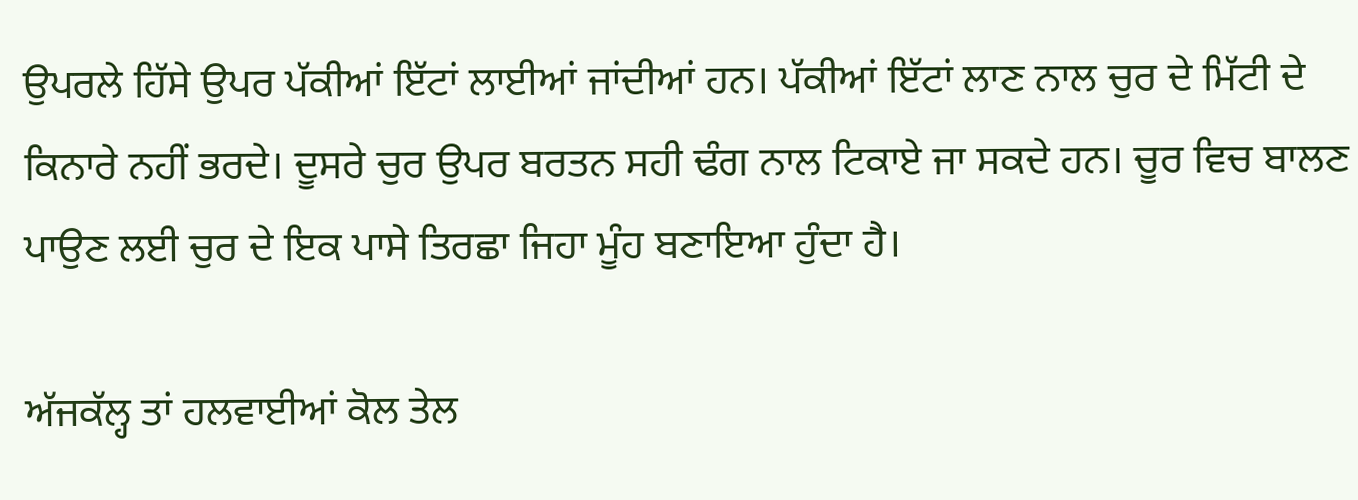ਉਪਰਲੇ ਹਿੱਸੇ ਉਪਰ ਪੱਕੀਆਂ ਇੱਟਾਂ ਲਾਈਆਂ ਜਾਂਦੀਆਂ ਹਨ। ਪੱਕੀਆਂ ਇੱਟਾਂ ਲਾਣ ਨਾਲ ਚੁਰ ਦੇ ਮਿੱਟੀ ਦੇ ਕਿਨਾਰੇ ਨਹੀਂ ਭਰਦੇ। ਦੂਸਰੇ ਚੁਰ ਉਪਰ ਬਰਤਨ ਸਹੀ ਢੰਗ ਨਾਲ ਟਿਕਾਏ ਜਾ ਸਕਦੇ ਹਨ। ਚੂਰ ਵਿਚ ਬਾਲਣ ਪਾਉਣ ਲਈ ਚੁਰ ਦੇ ਇਕ ਪਾਸੇ ਤਿਰਛਾ ਜਿਹਾ ਮੂੰਹ ਬਣਾਇਆ ਹੁੰਦਾ ਹੈ।

ਅੱਜਕੱਲ੍ਹ ਤਾਂ ਹਲਵਾਈਆਂ ਕੋਲ ਤੇਲ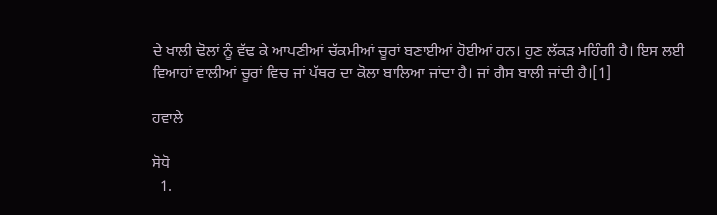ਦੇ ਖਾਲੀ ਢੋਲਾਂ ਨੂੰ ਵੱਢ ਕੇ ਆਪਣੀਆਂ ਚੱਕਮੀਆਂ ਚੂਰਾਂ ਬਣਾਈਆਂ ਹੋਈਆਂ ਹਨ। ਹੁਣ ਲੱਕੜ ਮਹਿੰਗੀ ਹੈ। ਇਸ ਲਈ ਵਿਆਹਾਂ ਵਾਲੀਆਂ ਚੂਰਾਂ ਵਿਚ ਜਾਂ ਪੱਥਰ ਦਾ ਕੋਲਾ ਬਾਲਿਆ ਜਾਂਦਾ ਹੈ। ਜਾਂ ਗੈਸ ਬਾਲੀ ਜਾਂਦੀ ਹੈ।[1]

ਹਵਾਲੇ

ਸੋਧੋ
  1.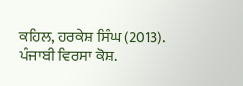ਕਹਿਲ, ਹਰਕੇਸ਼ ਸਿੰਘ (2013). ਪੰਜਾਬੀ ਵਿਰਸਾ ਕੋਸ਼.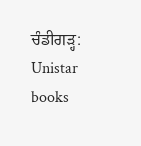ਚੰਡੀਗੜ੍ਹ: Unistar books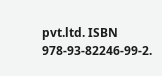pvt.ltd. ISBN 978-93-82246-99-2.